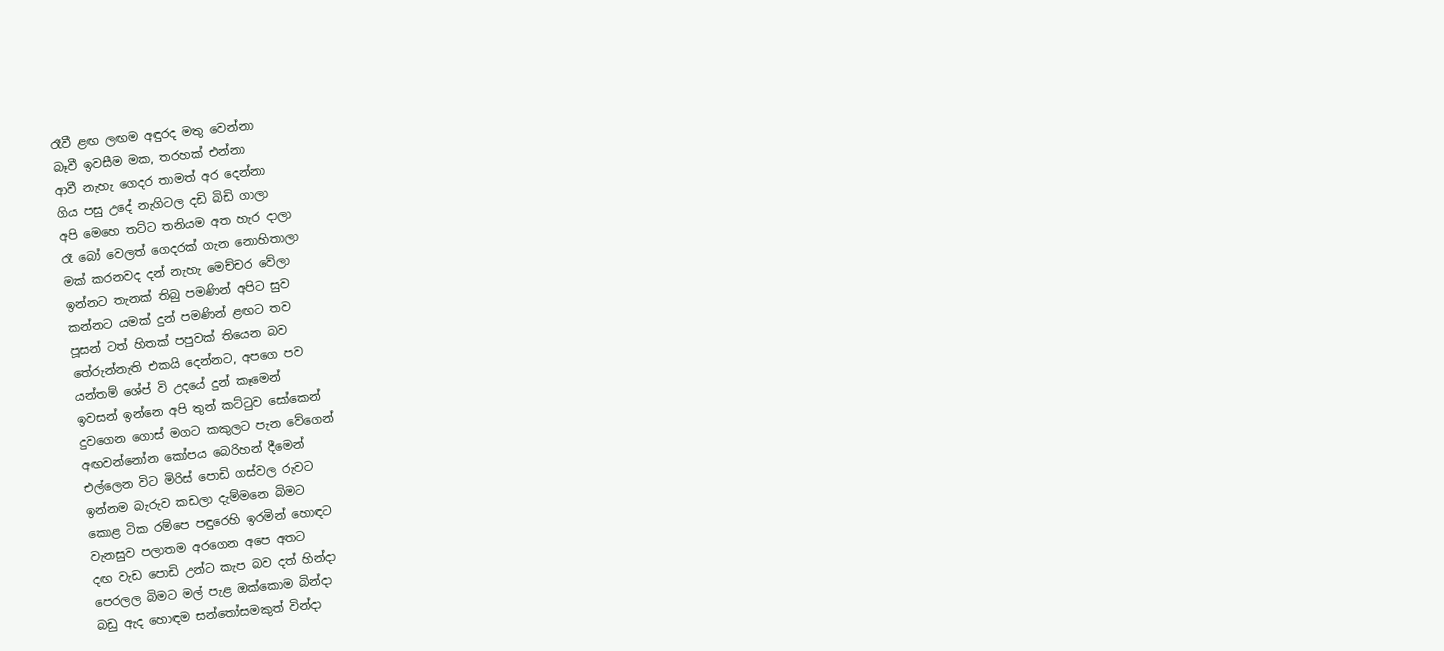රෑවී ළඟ ලඟම අඳුරද මතු වෙන්නා
බෑවී ඉවසීම මක, තරහක් එන්නා
ආවී නැහැ ගෙදර තාමත් අර දෙන්නා
ගිය පසු උදේ නැගිටල දඩි බිඩි ගාලා
අපි මෙහෙ තට්ට තනියම අත හැර දාලා
රෑ බෝ වෙලත් ගෙදරක් ගැන නොහිතාලා
මක් කරනවද දන් නැහැ මෙච්චර වේලා
ඉන්නට තැනක් තිබු පමණින් අපිට සුව
කන්නට යමක් දුන් පමණින් ළඟට තව
පූසන් ටත් හිතක් පපුවක් තියෙන බව
තේරුන්නැති එකයි දෙන්නට, අපගෙ පව
යන්තම් ශේප් වි උදයේ දුන් කෑමෙන්
ඉවසන් ඉන්නෙ අපි තුන් කට්ටුව සෝකෙන්
දුවගෙන ගොස් මගට කකුලට පැන වේගෙන්
අඟවන්නෝන කෝපය බෙරිහන් දීමෙන්
එල්ලෙන විට මිරිස් පොඩි ගස්වල රුවට
ඉන්නම බැරුව කඩලා දැම්මනෙ බිමට
කොළ ටික රම්පෙ පඳුරෙහි ඉරමින් හොඳට
වැනසුව පලාතම අරගෙන අපෙ අතට
දඟ වැඩ පොඩි උන්ට කැප බව දත් හින්දා
පෙරලල බිමට මල් පැළ ඔක්කොම බින්දා
බඩු ඇද හොඳම සන්තෝසමකුත් වින්දා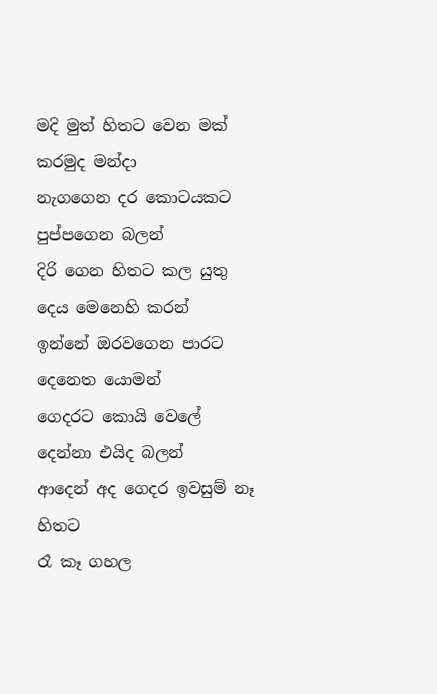මදි මුත් හිතට වෙන මක් කරමුද මන්දා
නැගගෙන දර කොටයකට පුප්පගෙන බලන්
දිරි ගෙන හිතට කල යුතු දෙය මෙනෙහි කරන්
ඉන්නේ ඔරවගෙන පාරට දෙනෙත යොමන්
ගෙදරට කොයි වෙලේ දෙන්නා එයිද බලන්
ආදෙන් අද ගෙදර ඉවසුම් නෑ හිතට
රෑ කෑ ගහල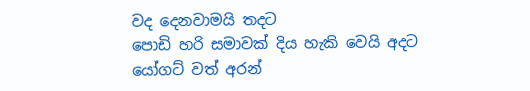වද දෙනවාමයි තදට
පොඩි හරි සමාවක් දිය හැකි වෙයි අදට
යෝගට් වත් අරන්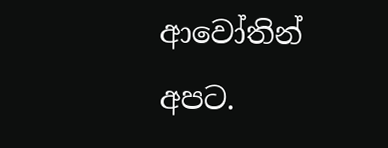ආවෝතින් අපට.